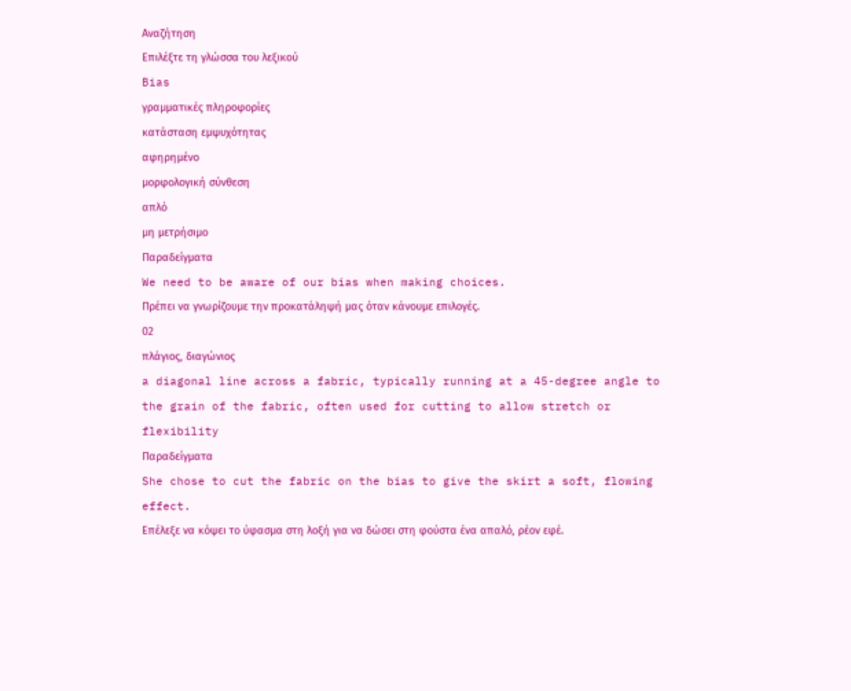Αναζήτηση
Επιλέξτε τη γλώσσα του λεξικού
Bias
γραμματικές πληροφορίες
κατάσταση εμψυχότητας
αφηρημένο
μορφολογική σύνθεση
απλό
μη μετρήσιμο
Παραδείγματα
We need to be aware of our bias when making choices.
Πρέπει να γνωρίζουμε την προκατάληψή μας όταν κάνουμε επιλογές.
02
πλάγιος, διαγώνιος
a diagonal line across a fabric, typically running at a 45-degree angle to the grain of the fabric, often used for cutting to allow stretch or flexibility
Παραδείγματα
She chose to cut the fabric on the bias to give the skirt a soft, flowing effect.
Επέλεξε να κόψει το ύφασμα στη λοξή για να δώσει στη φούστα ένα απαλό, ρέον εφέ.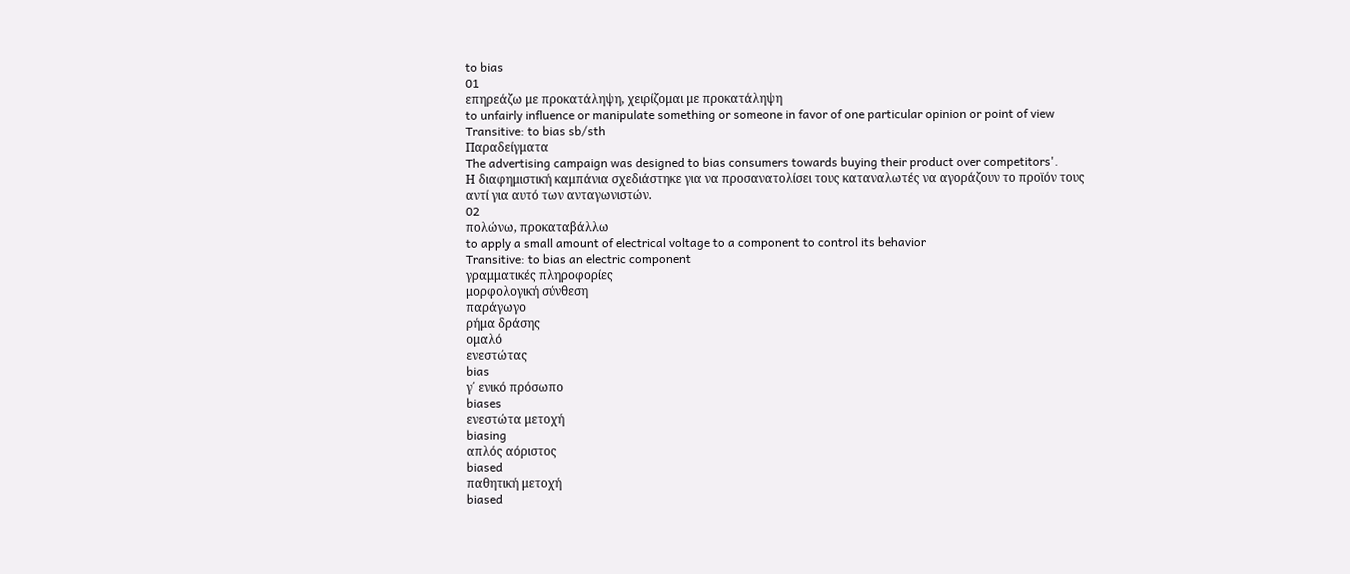to bias
01
επηρεάζω με προκατάληψη, χειρίζομαι με προκατάληψη
to unfairly influence or manipulate something or someone in favor of one particular opinion or point of view
Transitive: to bias sb/sth
Παραδείγματα
The advertising campaign was designed to bias consumers towards buying their product over competitors'.
Η διαφημιστική καμπάνια σχεδιάστηκε για να προσανατολίσει τους καταναλωτές να αγοράζουν το προϊόν τους αντί για αυτό των ανταγωνιστών.
02
πολώνω, προκαταβάλλω
to apply a small amount of electrical voltage to a component to control its behavior
Transitive: to bias an electric component
γραμματικές πληροφορίες
μορφολογική σύνθεση
παράγωγο
ρήμα δράσης
ομαλό
ενεστώτας
bias
γ΄ ενικό πρόσωπο
biases
ενεστώτα μετοχή
biasing
απλός αόριστος
biased
παθητική μετοχή
biased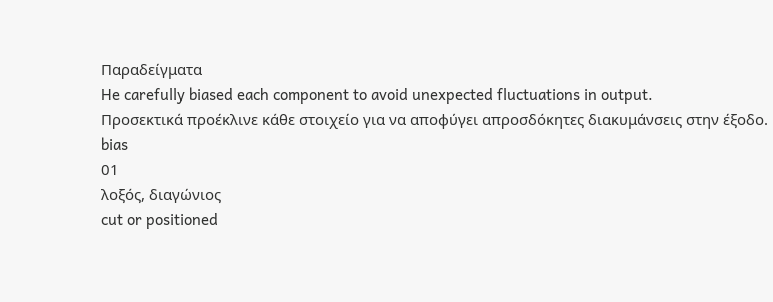Παραδείγματα
He carefully biased each component to avoid unexpected fluctuations in output.
Προσεκτικά προέκλινε κάθε στοιχείο για να αποφύγει απροσδόκητες διακυμάνσεις στην έξοδο.
bias
01
λοξός, διαγώνιος
cut or positioned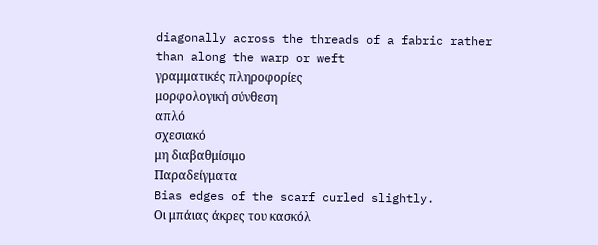diagonally across the threads of a fabric rather than along the warp or weft
γραμματικές πληροφορίες
μορφολογική σύνθεση
απλό
σχεσιακό
μη διαβαθμίσιμο
Παραδείγματα
Bias edges of the scarf curled slightly.
Οι μπάιας άκρες του κασκόλ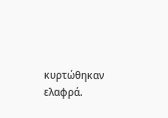κυρτώθηκαν ελαφρά.